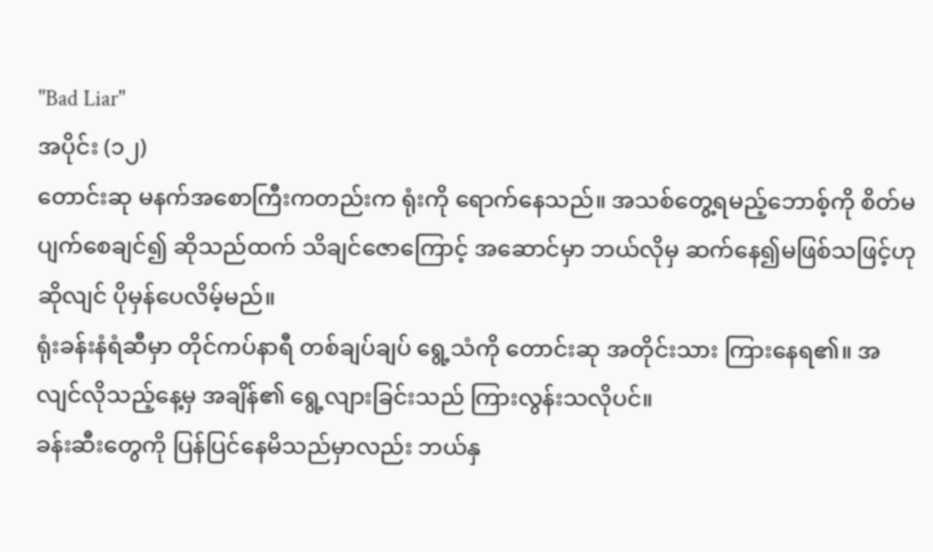"Bad Liar"
အပိုင်း (၁၂)
တောင်းဆု မနက်အစောကြီးကတည်းက ရုံးကို ရောက်နေသည်။ အသစ်တွေ့ရမည့်ဘောစ့်ကို စိတ်မပျက်စေချင်၍ ဆိုသည်ထက် သိချင်ဇောကြောင့် အဆောင်မှာ ဘယ်လိုမှ ဆက်နေ၍မဖြစ်သဖြင့်ဟုဆိုလျင် ပိုမှန်ပေလိမ့်မည်။
ရုံးခန်းနံရံဆီမှာ တိုင်ကပ်နာရီ တစ်ချပ်ချပ် ရွေ့သံကို တောင်းဆု အတိုင်းသား ကြားနေရ၏။ အလျင်လိုသည့်နေ့မှ အချိန်၏ ရွေ့လျားခြင်းသည် ကြားလွန်းသလိုပင်။
ခန်းဆီးတွေကို ပြန်ပြင်နေမိသည်မှာလည်း ဘယ်နှ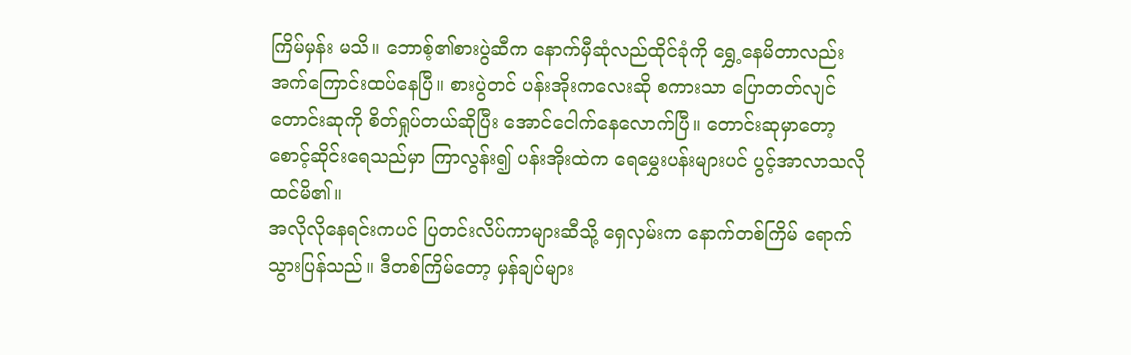ကြိမ်မှန်း မသိ။ ဘောစ့်၏စားပွဲဆီက နောက်မှီဆုံလည်ထိုင်ခုံကို ရွှေ့နေမိတာလည်း အက်ကြောင်းထပ်နေပြီ။ စားပွဲတင် ပန်းအိုးကလေးဆို စကားသာ ပြောတတ်လျင် တောင်းဆုကို စိတ်ရှုပ်တယ်ဆိုပြီး အောင်ငေါက်နေလောက်ပြီ။ တောင်းဆုမှာတော့ စောင့်ဆိုင်းရေသည်မှာ ကြာလွန်း၍ ပန်းအိုးထဲက ရေမွှေးပန်းများပင် ပွင့်အာလာသလို ထင်မိ၏။
အလိုလိုနေရင်းကပင် ပြတင်းလိပ်ကာများဆီသို့ ရှေလှမ်းက နောက်တစ်ကြိမ် ရောက်သွားပြန်သည်။ ဒီတစ်ကြိမ်တော့ မှန်ချပ်များ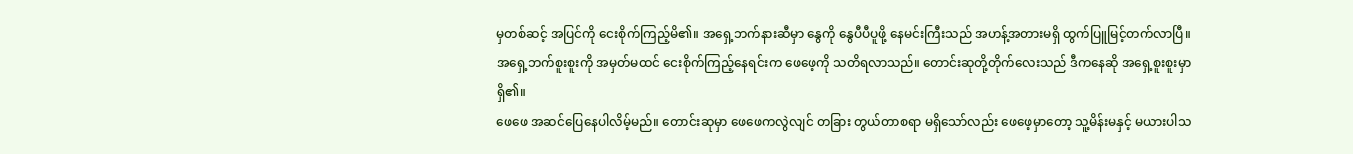မှတစ်ဆင့် အပြင်ကို ငေးစိုက်ကြည့်မိ၏။ အရှေ့ဘက်နားဆီမှာ နွေကို နွေပီပီပူဖို့ နေမင်းကြီးသည် အဟန့်အတားမရှိ ထွက်ပြူမြင့်တက်လာပြီ။
အရှေ့ဘက်စူးစူးကို အမှတ်မထင် ငေးစိုက်ကြည့်နေရင်းက ဖေဖေ့ကို သတိရလာသည်။ တောင်းဆုတို့တိုက်လေးသည် ဒီကနေဆို အရှေ့စူးစူးမှာ ရှိ၏။
ဖေဖေ အဆင်ပြေနေပါလိမ့်မည်။ တောင်းဆုမှာ ဖေဖေကလွဲလျင် တခြား တွယ်တာစရာ မရှိသော်လည်း ဖေဖေ့မှာတော့ သူ့မိန်းမနှင့် မယားပါသ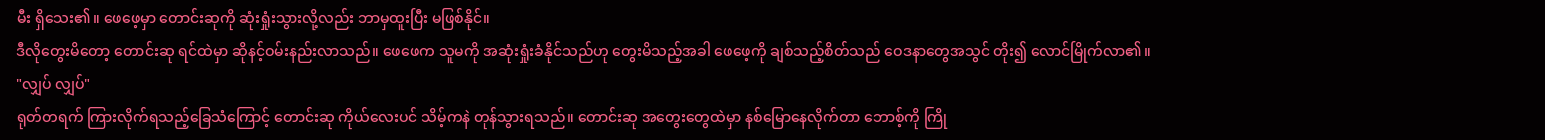မီး ရှိသေး၏။ ဖေဖေ့မှာ တောင်းဆုကို ဆုံးရှုံးသွားလို့လည်း ဘာမှထူးပြီး မဖြစ်နိုင်။
ဒီလိုတွေးမိတော့ တောင်းဆု ရင်ထဲမှာ ဆိုနင့်ဝမ်းနည်းလာသည်။ ဖေဖေက သူမကို အဆုံးရှုံးခံနိုင်သည်ဟု တွေးမိသည့်အခါ ဖေဖေ့ကို ချစ်သည့်စိတ်သည် ဝေဒနာတွေအသွင် တိုး၍ လောင်မြိုက်လာ၏။
"လျှပ် လျှပ်"
ရုတ်တရက် ကြားလိုက်ရသည့်ခြေသံကြောင့် တောင်းဆု ကိုယ်လေးပင် သိမ့်ကနဲ တုန်သွားရသည်။ တောင်းဆု အတွေးတွေထဲမှာ နစ်မြောနေလိုက်တာ ဘောစ့်ကို ကြို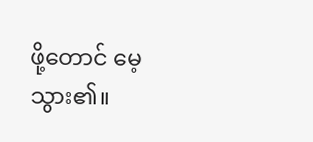ဖို့တောင် မေ့သွား၏။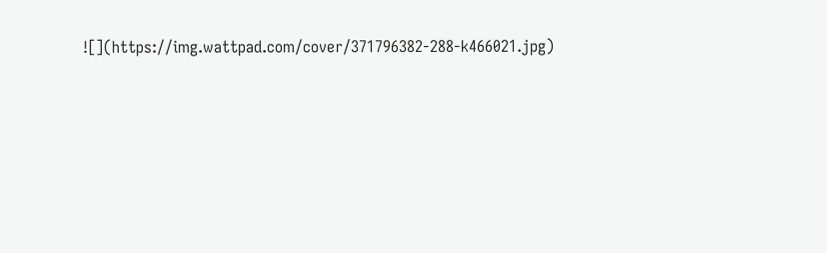![](https://img.wattpad.com/cover/371796382-288-k466021.jpg)